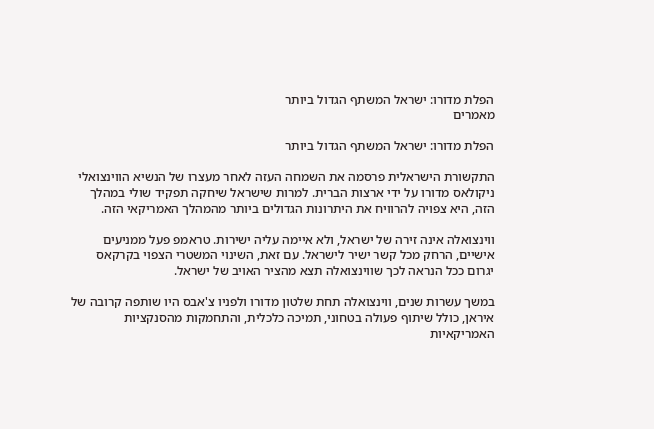הפלת מדורו: ישראל המשתף הגדול ביותר
מאמרים

הפלת מדורו: ישראל המשתף הגדול ביותר

התקשורת הישראלית פרסמה את השמחה העזה לאחר מעצרו של הנשיא הווינצואלי ניקולאס מדורו על ידי ארצות הברית. למרות שישראל שיחקה תפקיד שולי במהלך הזה, היא צפויה להרוויח את היתרונות הגדולים ביותר מהמהלך האמריקאי הזה.

ווינצואלה אינה זירה של ישראל, ולא איימה עליה ישירות. טראמפ פעל ממניעים אישיים, הרחק מכל קשר ישיר לישראל. עם זאת, השינוי המשטרי הצפוי בקרקאס יגרום ככל הנראה לכך שווינצואלה תצא מהציר האויב של ישראל.

במשך עשרות שנים, ווינצואלה תחת שלטון מדורו ולפניו צ'אבס היו שותפה קרובה של איראן, כולל שיתוף פעולה בטחוני, תמיכה כלכלית, והתחמקות מהסנקציות האמריקאיות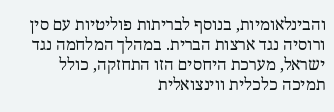והבינלאומיות, בנוסף לבריתות פוליטיות עם סין ורוסיה נגד ארצות הברית. במהלך המלחמה נגד ישראל, מערכת היחסים הזו התחזקה, כולל תמיכה כלכלית ווינצואלית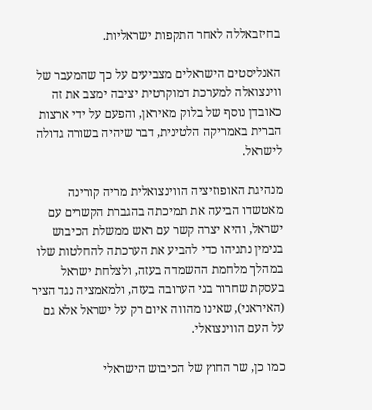בחיזבאללה לאחר התקפות ישראליות.

האנליסטים הישראלים מצביעים על כך שהמעבר של ווינצואלה למערכת דמוקרטית יציבה ימצב את זה כאובדן נוסף של בלוק מאיראן, והפעם על ידי ארצות הברית באמריקה הלטינית, דבר שיהיה בשורה גדולה לישראל.

מנהיגת האופוזיציה הווינצואלית מריה קורינה מאטשדו הביעה את תמיכתה בהגברת הקשרים עם ישראל, והיא יצרה קשר עם ראש ממשלת הכיבוש בנימין נתניהו כדי להביע את הערכתה להחלטות שלו במהלך מלחמת ההשמדה בעזה, ולצלחת ישראל בעסקת שחרור בני הערובה בעזה, ולמאמציה נגד הציר (האיראני), שאינו מהווה איום רק על ישראל אלא גם על העם הווינצואלי.

כמו כן, שר החוץ של הכיבוש הישראלי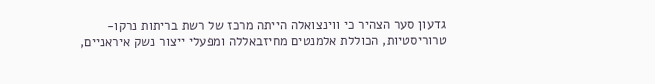גדעון סער הצהיר כי ווינצואלה הייתה מרכז של רשת בריתות נרקו-טרוריסטיות, הכוללת אלמנטים מחיזבאללה ומפעלי ייצור נשק איראניים,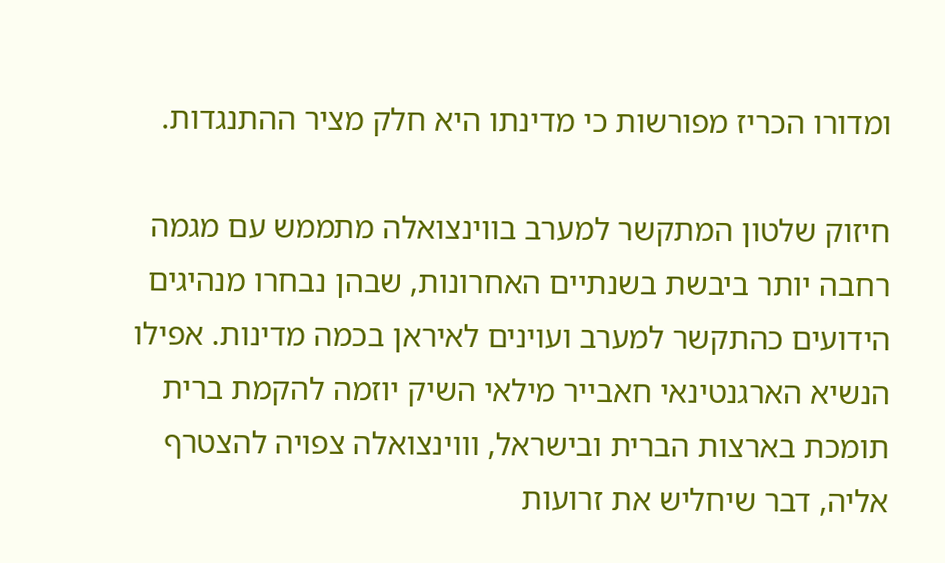ומדורו הכריז מפורשות כי מדינתו היא חלק מציר ההתנגדות.

חיזוק שלטון המתקשר למערב בווינצואלה מתממש עם מגמה רחבה יותר ביבשת בשנתיים האחרונות, שבהן נבחרו מנהיגים הידועים כהתקשר למערב ועוינים לאיראן בכמה מדינות. אפילו הנשיא הארגנטינאי חאבייר מילאי השיק יוזמה להקמת ברית תומכת בארצות הברית ובישראל, וווינצואלה צפויה להצטרף אליה, דבר שיחליש את זרועות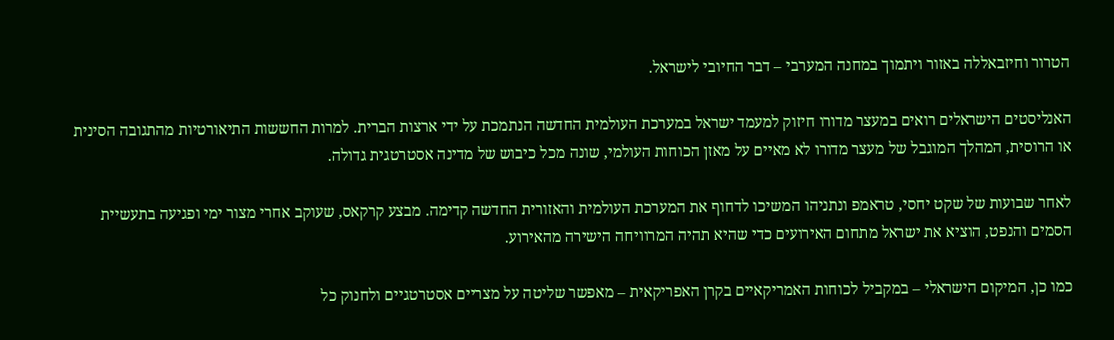הטרור וחיזבאללה באזור ויתמוך במחנה המערבי – דבר החיובי לישראל.

האנליסטים הישראלים רואים במעצר מדורו חיזוק למעמד ישראל במערכת העולמית החדשה הנתמכת על ידי ארצות הברית. למרות החששות התיאורטיות מהתגובה הסינית או הרוסית, המהלך המוגבל של מעצר מדורו לא מאיים על מאזן הכוחות העולמי, שונה מכל כיבוש של מדינה אסטרטגית גדולה.

לאחר שבועות של שקט יחסי, טראמפ ונתניהו המשיכו לדחוף את המערכת העולמית והאזורית החדשה קדימה. מבצע קרקאס, שעוקב אחרי מצור ימי ופגיעה בתעשיית הסמים והנפט, הוציא את ישראל מתחום האירועים כדי שהיא תהיה המרוויחה הישירה מהאירוע.

כמו כן, המיקום הישראלי – במקביל לכוחות האמריקאיים בקרן האפריקאית – מאפשר שליטה על מצריים אסטרטגיים ולחנוק כל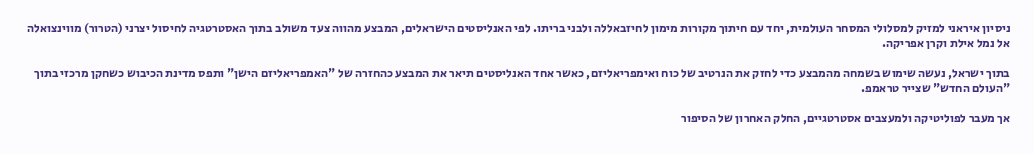ניסיון איראני למזיק למסלולי המסחר העולמית, יחד עם חיתוך מקורות מימון לחיזבאללה ולבני בריתו. לפי האנליסטים הישראלים, המבצע מהווה צעד משולב בתוך האסטרטגיה לחיסול יצרני (הטרור) מווינצואלה אל נמל אילת וקרן אפריקה.

בתוך ישראל, נעשה שימוש בשמחה מהמבצע כדי לחזק את הנרטיב של כוח ואימפריאליזם, כאשר אחד האנליסטים תיאר את המבצע כהחזרה של "האמפריאליזם הישן" ותפס מדינת הכיבוש כשחקן מרכזי בתוך "העולם החדש" שצייר טראמפ.

אך מעבר לפוליטיקה ולמעצבים אסטרטגיים, החלק האחרון של הסיפור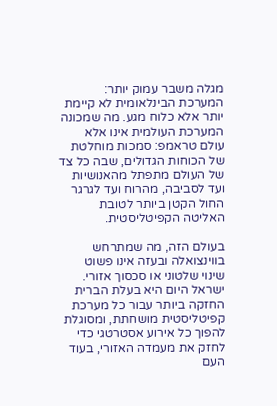מגלה משבר עמוק יותר: המערכת הבינלאומית לא קיימת יותר אלא כלוח מגע. מה שמכונה המערכת העולמית אינו אלא עולם טראמפ: סמכות מוחלטת של הכוחות הגדולים, שבה כל צד של העולם מתפתל מהאנושיות ועד לסביבה, מהרוח ועד לגרגר החול הקטן ביותר לטובת האליטה הקפיטליסטית.

בעולם הזה, מה שמתרחש בווינצואלה ובעזה אינו פשוט שינוי שלטוני או סכסוך אזורי. ישראל היום היא בעלת הברית החזקה ביותר עבור כל מערכת קפיטליסטית מושחתת, ומסוגלת להפוך כל אירוע אסטרטגי כדי לחזק את מעמדה האזורי, בעוד העם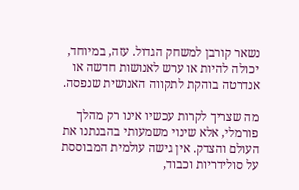נשאר קורבן למשחק הגדול. עזה, במיוחד, יכולה להיות או ערש לאנושות חדשה או אנדרטה בוהקת לתקווה האנושית שנפסה.

מה שצריך לקרות עכשיו אינו רק מהלך פורמלי, אלא שינוי משמעותי בהבנתנו את העולם והצדק. אין גישה עולמית המבוססת על סולידריות וכבוד,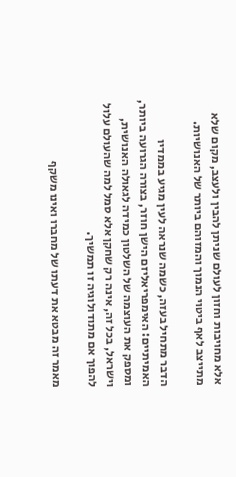אלא מחויבות וחזון לעולם שניתן להבין ולעצב, מקום שלא מתייצב לאף ביטוי הנמוך והמזוהם ביותר של האנושיות.

הדבר מתחיל בעזה, כשמה שנראה לעין מגיע בממדיו האמיתיים: האימפריאליזם הישן חוזר, בצורה הגרועה ביותר, ומספק את העוצמה של השלטון כמידה לגאולה האנושית, וישראל, בכל זה, אינה רק שחקן אלא סמל למה שהעולם עלול להפוך אם מתודולוגיה זו תמשיך.

מאמר זה מבטא את דעתו של מחברו ואינו משקף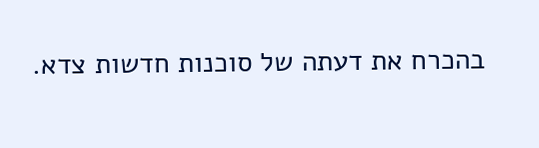בהכרח את דעתה של סוכנות חדשות צדא.